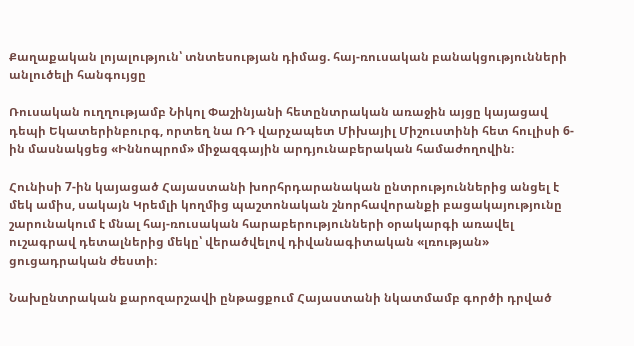Քաղաքական լոյալություն՝ տնտեսության դիմաց. հայ-ռուսական բանակցությունների անլուծելի հանգույցը

Ռուսական ուղղությամբ Նիկոլ Փաշինյանի հետընտրական առաջին այցը կայացավ դեպի Եկատերինբուրգ, որտեղ նա ՌԴ վարչապետ Միխայիլ Միշուստինի հետ հուլիսի 6-ին մասնակցեց «Իննոպրոմ» միջազգային արդյունաբերական համաժողովին։

Հունիսի 7-ին կայացած Հայաստանի խորհրդարանական ընտրություններից անցել է մեկ ամիս, սակայն Կրեմլի կողմից պաշտոնական շնորհավորանքի բացակայությունը շարունակում է մնալ հայ-ռուսական հարաբերությունների օրակարգի առավել ուշագրավ դետալներից մեկը՝ վերածվելով դիվանագիտական «լռության» ցուցադրական ժեստի։

Նախընտրական քարոզարշավի ընթացքում Հայաստանի նկատմամբ գործի դրված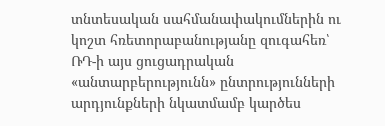տնտեսական սահմանափակումներին ու կոշտ հռետորաբանությանը զուգահեռ՝ ՌԴ-ի այս ցուցադրական «անտարբերությունն» ընտրությունների արդյունքների նկատմամբ կարծես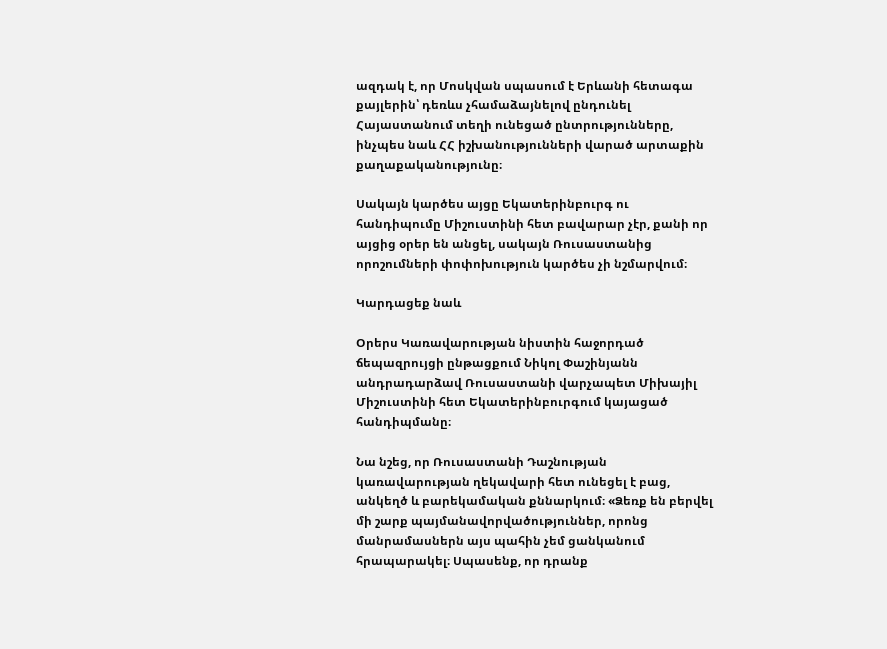ազդակ է, որ Մոսկվան սպասում է Երևանի հետագա քայլերին՝ դեռևս չհամաձայնելով ընդունել Հայաստանում տեղի ունեցած ընտրությունները, ինչպես նաև ՀՀ իշխանությունների վարած արտաքին քաղաքականությունը։

Սակայն կարծես այցը Եկատերինբուրգ ու հանդիպումը Միշուստինի հետ բավարար չէր, քանի որ այցից օրեր են անցել, սակայն Ռուսաստանից որոշումների փոփոխություն կարծես չի նշմարվում։

Կարդացեք նաև

Օրերս Կառավարության նիստին հաջորդած ճեպազրույցի ընթացքում Նիկոլ Փաշինյանն անդրադարձավ Ռուսաստանի վարչապետ Միխայիլ Միշուստինի հետ Եկատերինբուրգում կայացած հանդիպմանը։

Նա նշեց, որ Ռուսաստանի Դաշնության կառավարության ղեկավարի հետ ունեցել է բաց, անկեղծ և բարեկամական քննարկում։ «Ձեռք են բերվել մի շարք պայմանավորվածություններ, որոնց մանրամասներն այս պահին չեմ ցանկանում հրապարակել։ Սպասենք, որ դրանք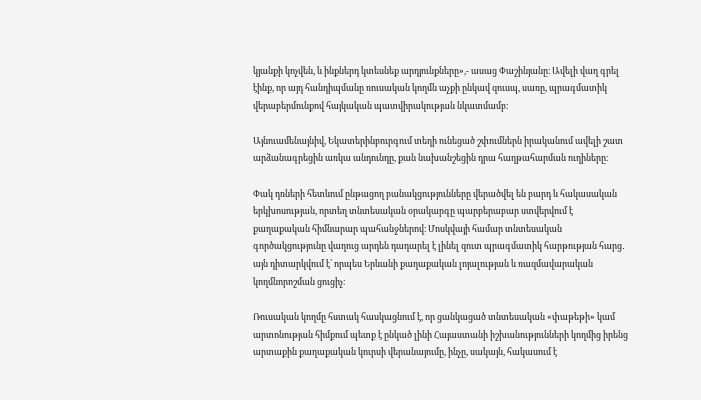կյանքի կոչվեն, և ինքներդ կտեսնեք արդյունքները»,- ասաց Փաշինյանը։ Ավելի վաղ գրել էինք, որ այդ հանդիպմանը ռուսական կողմն աչքի ընկավ զուսպ, սառը, պրագմատիկ վերաբերմունքով հայկական պատվիրակության նկատմամբ։

Այնուամենայնիվ, Եկատերինբուրգում տեղի ունեցած շփումներն իրականում ավելի շատ արձանագրեցին առկա անդունդը, քան նախանշեցին դրա հաղթահարման ուղիները։

Փակ դռների հետևում ընթացող բանակցությունները վերածվել են բարդ և հակասական երկխոսության, որտեղ տնտեսական օրակարգը պարբերաբար ստվերվում է քաղաքական հիմնարար պահանջներով։ Մոսկվայի համար տնտեսական գործակցությունը վաղուց արդեն դադարել է լինել զուտ պրագմատիկ հարթության հարց․ այն դիտարկվում է՝ որպես Երևանի քաղաքական լոյալության և ռազմավարական կողմնորոշման ցուցիչ։

Ռուսական կողմը հստակ հասկացնում է, որ ցանկացած տնտեսական «փաթեթի» կամ արտոնության հիմքում պետք է ընկած լինի Հայաստանի իշխանությունների կողմից իրենց արտաքին քաղաքական կուրսի վերանայումը, ինչը, սակայն, հակասում է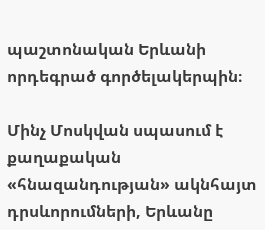պաշտոնական Երևանի որդեգրած գործելակերպին։

Մինչ Մոսկվան սպասում է քաղաքական «հնազանդության» ակնհայտ դրսևորումների, Երևանը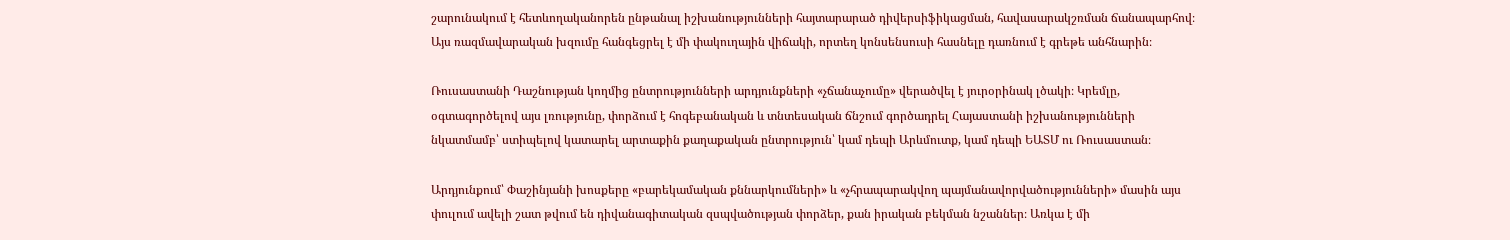շարունակում է հետևողականորեն ընթանալ իշխանությունների հայտարարած դիվերսիֆիկացման, հավասարակշռման ճանապարհով։ Այս ռազմավարական խզումը հանգեցրել է մի փակուղային վիճակի, որտեղ կոնսենսուսի հասնելը դառնում է գրեթե անհնարին։

Ռուսաստանի Դաշնության կողմից ընտրությունների արդյունքների «չճանաչումը» վերածվել է յուրօրինակ լծակի։ Կրեմլը, օգտագործելով այս լռությունը, փորձում է հոգեբանական և տնտեսական ճնշում գործադրել Հայաստանի իշխանությունների նկատմամբ՝ ստիպելով կատարել արտաքին քաղաքական ընտրություն՝ կամ դեպի Արևմուտք, կամ դեպի ԵԱՏՄ ու Ռուսաստան։

Արդյունքում՝ Փաշինյանի խոսքերը «բարեկամական քննարկումների» և «չհրապարակվող պայմանավորվածությունների» մասին այս փուլում ավելի շատ թվում են դիվանագիտական զսպվածության փորձեր, քան իրական բեկման նշաններ։ Առկա է մի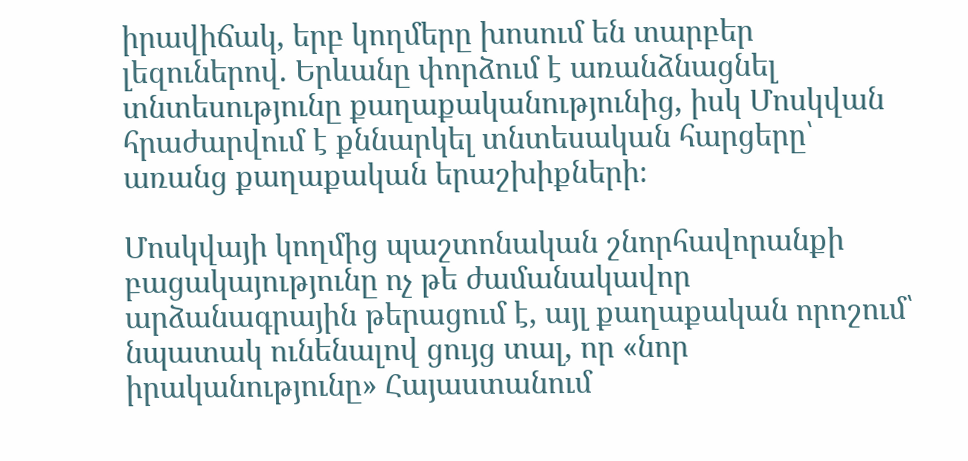իրավիճակ, երբ կողմերը խոսում են տարբեր լեզուներով. Երևանը փորձում է առանձնացնել տնտեսությունը քաղաքականությունից, իսկ Մոսկվան հրաժարվում է քննարկել տնտեսական հարցերը՝ առանց քաղաքական երաշխիքների։

Մոսկվայի կողմից պաշտոնական շնորհավորանքի բացակայությունը ոչ թե ժամանակավոր արձանագրային թերացում է, այլ քաղաքական որոշում՝ նպատակ ունենալով ցույց տալ, որ «նոր իրականությունը» Հայաստանում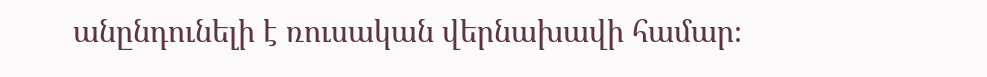անընդունելի է ռուսական վերնախավի համար։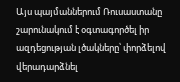Այս պայմաններում Ռուսաստանը շարունակում է օգտագործել իր ազդեցության լծակները՝ փորձելով վերադարձնել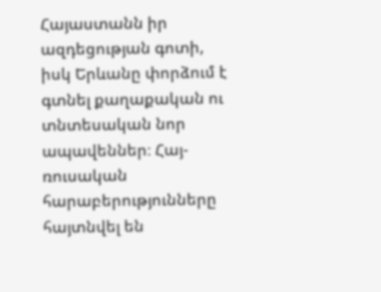Հայաստանն իր ազդեցության գոտի, իսկ Երևանը փորձում է գտնել քաղաքական ու տնտեսական նոր ապավեններ։ Հայ-ռուսական հարաբերությունները հայտնվել են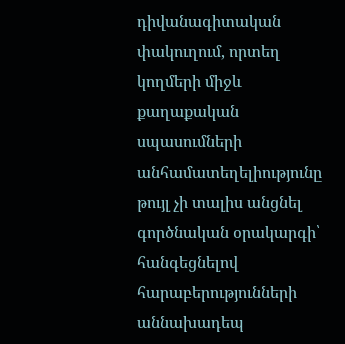դիվանագիտական փակուղում, որտեղ կողմերի միջև քաղաքական սպասումների անհամատեղելիությունը թույլ չի տալիս անցնել գործնական օրակարգի՝ հանգեցնելով հարաբերությունների աննախադեպ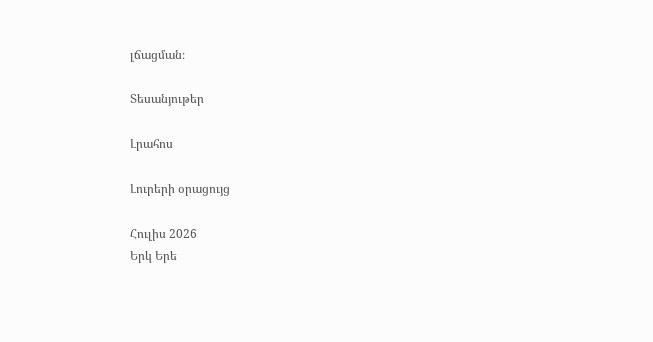լճացման։

Տեսանյութեր

Լրահոս

Լուրերի օրացույց

Հուլիս 2026
Երկ Երե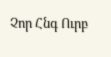Չոր Հնգ Ուրբ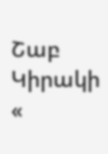Շաբ Կիրակի
«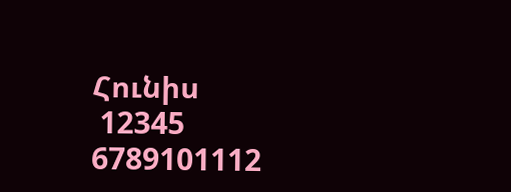Հունիս
 12345
6789101112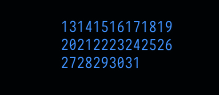13141516171819
20212223242526
2728293031